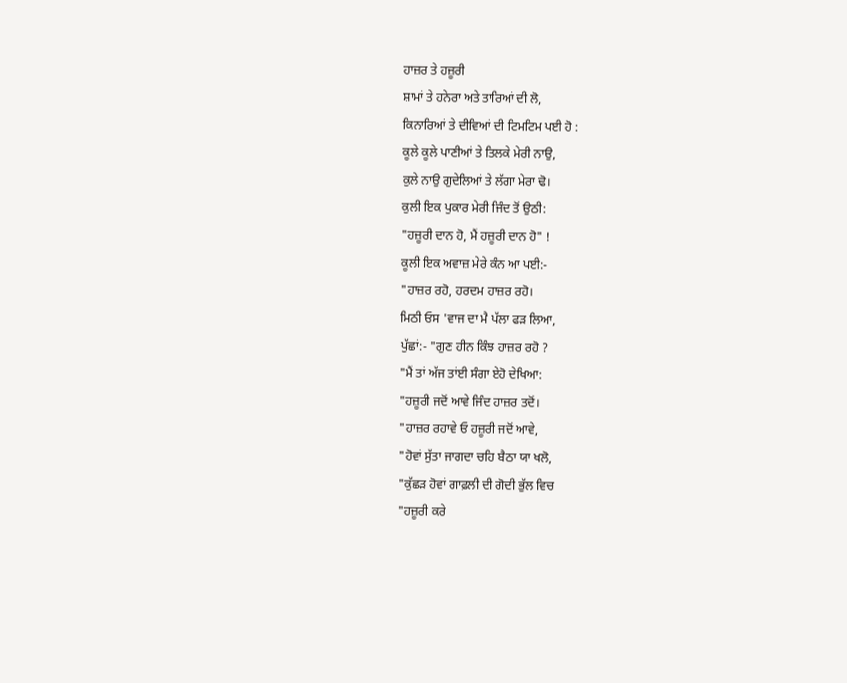ਹਾਜ਼ਰ ਤੇ ਹਜ਼ੂਰੀ
ਸ਼ਾਮਾਂ ਤੇ ਹਨੇਰਾ ਅਤੇ ਤਾਰਿਆਂ ਦੀ ਲੋ,
ਕਿਨਾਰਿਆਂ ਤੇ ਦੀਵਿਆਂ ਦੀ ਟਿਮਟਿਮ ਪਈ ਹੋ :
ਕੂਲੇ ਕੂਲੇ ਪਾਣੀਆਂ ਤੇ ਤਿਲਕੇ ਮੇਰੀ ਨਾਉ,
ਕੁਲੇ ਨਾਉ ਗੁਦੇਲਿਆਂ ਤੇ ਲੱਗਾ ਮੇਰਾ ਢੋ।
ਕੁਲੀ ਇਕ ਪੁਕਾਰ ਮੇਰੀ ਜਿੰਦ ਤੋਂ ਉਠੀ:
"ਹਜ਼ੂਰੀ ਦਾਨ ਹੋ, ਮੈਂ ਹਜ਼ੂਰੀ ਦਾਨ ਹੋ" !
ਕੂਲੀ ਇਕ ਅਵਾਜ਼ ਮੇਰੇ ਕੰਨ ਆ ਪਈ:-
"ਹਾਜ਼ਰ ਰਹੋ, ਹਰਦਮ ਹਾਜ਼ਰ ਰਹੋ।
ਮਿਠੀ ਓਸ 'ਵਾਜ ਦਾ ਮੈ ਪੱਲਾ ਫੜ ਲਿਆ,
ਪੁੱਛਾਂ:- "ਗੁਣ ਹੀਨ ਕਿੰਝ ਹਾਜ਼ਰ ਰਹੋ ?
"ਮੈਂ ਤਾਂ ਅੱਜ ਤਾਂਈ ਸੰਗਾ ਏਹੋ ਦੇਖਿਆ:
"ਹਜ਼ੂਰੀ ਜਦੋਂ ਆਵੇ ਜਿੰਦ ਹਾਜ਼ਰ ਤਦੋਂ।
"ਹਾਜ਼ਰ ਰਹਾਵੇ ਓ ਹਜ਼ੂਰੀ ਜਦੋਂ ਆਵੇ,
"ਹੋਵਾਂ ਸੁੱਤਾ ਜਾਗਦਾ ਚਹਿ ਬੈਠਾ ਯਾ ਖਲੋ,
"ਕੁੱਛੜ ਹੋਵਾਂ ਗਾਫ਼ਲੀ ਦੀ ਗੋਦੀ ਭੁੱਲ ਵਿਚ
"ਹਜ਼ੂਰੀ ਕਰੇ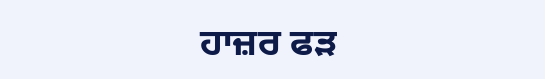ਹਾਜ਼ਰ ਫੜ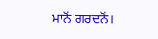ਮਾਨੋਂ ਗਰਦਨੋਂ।